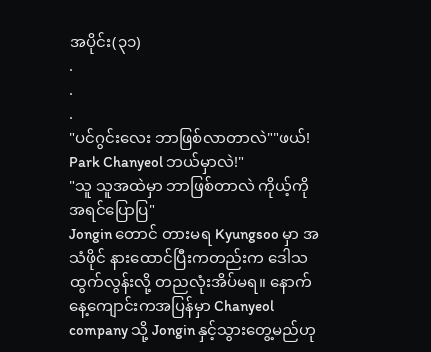အပိုင်း(၃၁)
.
.
.
"ပင်ဂွင်းလေး ဘာဖြစ်လာတာလဲ""ဖယ်! Park Chanyeol ဘယ်မှာလဲ!"
"သူ သူအထဲမှာ ဘာဖြစ်တာလဲ ကိုယ့်ကို အရင်ပြောပြ"
Jongin တောင် တားမရ Kyungsoo မှာ အသံဖိုင် နားထောင်ပြီးကတည်းက ဒေါသထွက်လွန်းလို့ တညလုံးအိပ်မရ။ နောက်နေ့ကျောင်းကအပြန်မှာ Chanyeol company သို့ Jongin နှင့်သွားတွေ့မည်ဟု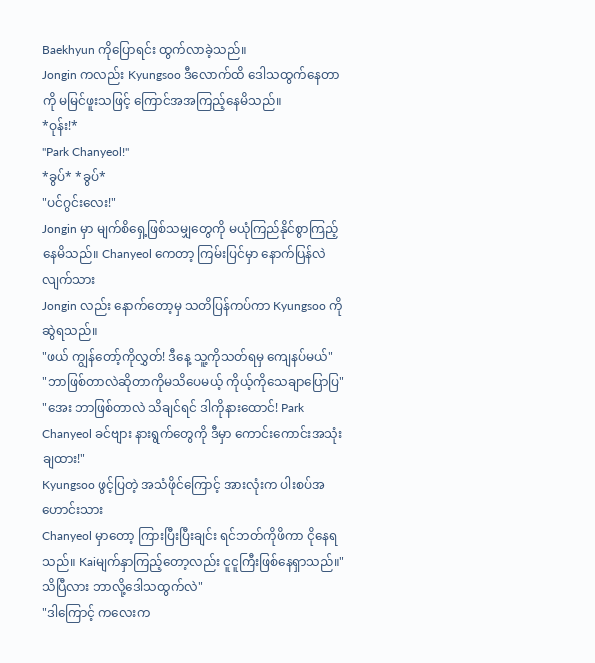Baekhyun ကိုပြောရင်း ထွက်လာခဲ့သည်။
Jongin ကလည်း Kyungsoo ဒီလောက်ထိ ဒေါသထွက်နေတာကို မမြင်ဖူးသဖြင့် ကြောင်အအကြည့်နေမိသည်။
*ဝုန်း!*
"Park Chanyeol!"
*ခွပ်* *ခွပ်*
"ပင်ဂွင်းလေး!"
Jongin မှာ မျက်စိရှေ့ဖြစ်သမျှတွေကို မယုံကြည်နိုင်စွာကြည့်နေမိသည်။ Chanyeol ကေတာ့ ကြမ်းပြင်မှာ နောက်ပြန်လဲလျက်သား
Jongin လည်း နောက်တော့မှ သတိပြန်ကပ်ကာ Kyungsoo ကို ဆွဲရသည်။
"ဖယ် ကျွန်တော့်ကိုလွှတ်! ဒီနေ့ သူ့ကိုသတ်ရမှ ကျေနပ်မယ်"
"ဘာဖြစ်တာလဲဆိုတာကိုမသိပေမယ့် ကိုယ့်ကိုသေချာပြောပြ"
"အေး ဘာဖြစ်တာလဲ သိချင်ရင် ဒါကိုနားထောင်! Park Chanyeol ခင်ဗျား နားရွက်တွေကို ဒီမှာ ကောင်းကောင်းအသုံးချထား!"
Kyungsoo ဖွင့်ပြတဲ့ အသံဖိုင်ကြောင့် အားလုံးက ပါးစပ်အဟောင်းသား
Chanyeol မှာတော့ ကြားပြီးပြီးချင်း ရင်ဘတ်ကိုဖိကာ ငိုနေရသည်။ Kaiမျက်နှာကြည့်တော့လည်း ငူငူကြီးဖြစ်နေရှာသည်။"သိပြီလား ဘာလို့ဒေါသထွက်လဲ"
"ဒါကြောင့် ကလေးက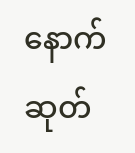နောက်ဆုတ်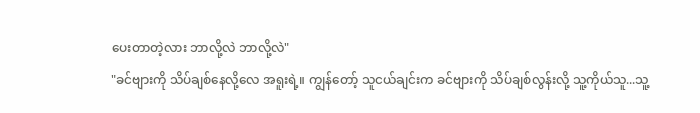ပေးတာတဲ့လား ဘာလို့လဲ ဘာလို့လဲ"
"ခင်ဗျားကို သိပ်ချစ်နေလို့လေ အရူးရဲ့။ ကျွန်တော့် သူငယ်ချင်းက ခင်ဗျားကို သိပ်ချစ်လွန်းလို့ သူ့ကိုယ်သူ...သူ့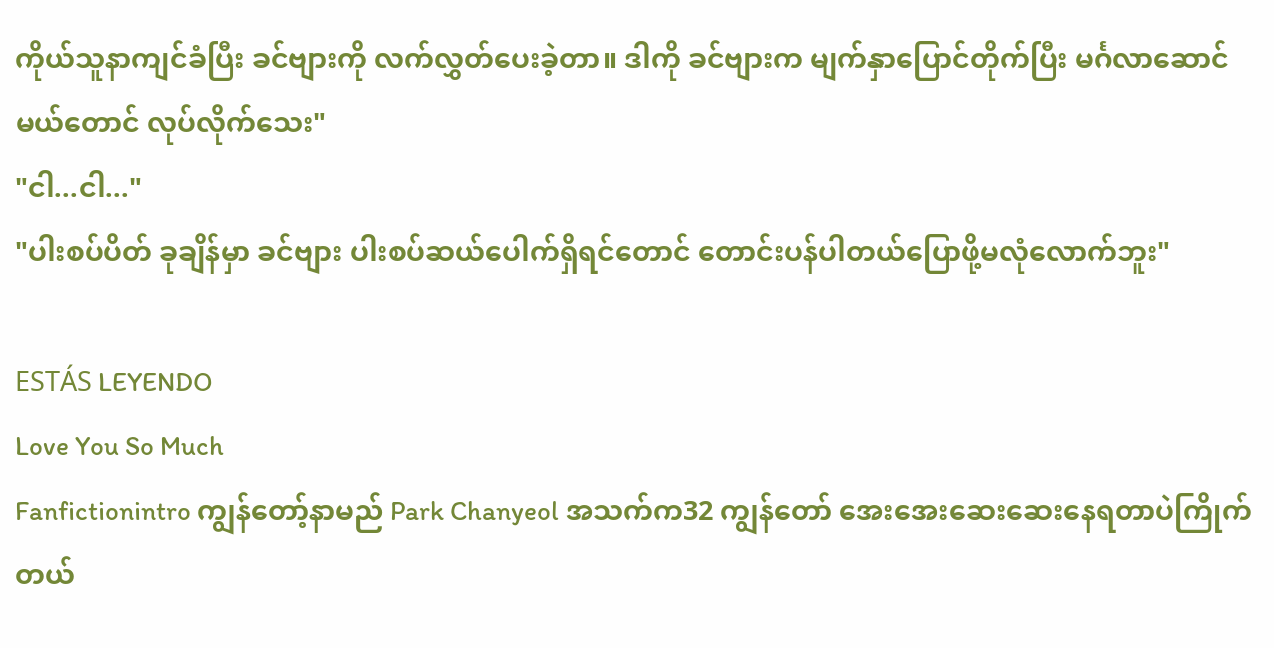ကိုယ်သူနာကျင်ခံပြီး ခင်ဗျားကို လက်လွှတ်ပေးခဲ့တာ။ ဒါကို ခင်ဗျားက မျက်နှာပြောင်တိုက်ပြီး မင်္ဂလာဆောင်မယ်တောင် လုပ်လိုက်သေး"
"ငါ...ငါ..."
"ပါးစပ်ပိတ် ခုချိန်မှာ ခင်ဗျား ပါးစပ်ဆယ်ပေါက်ရှိရင်တောင် တောင်းပန်ပါတယ်ပြောဖို့မလုံလောက်ဘူး"

ESTÁS LEYENDO
Love You So Much
Fanfictionintro ကျွန်တော့်နာမည် Park Chanyeol အသက်က32 ကျွန်တော် အေးအေးဆေးဆေးနေရတာပဲကြိုက်တယ်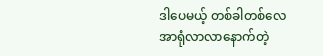ဒါပေမယ့် တစ်ခါတစ်လေ အာရုံလာလာနောက်တဲ့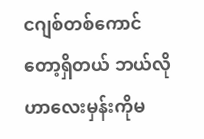ငဂျစ်တစ်ကောင်တော့ရှိတယ် ဘယ်လိုဟာလေးမှန်းကိုမ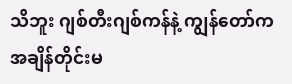သိဘူး ဂျစ်တီးဂျစ်ကန်နဲ့ ကျွန်တော်က အချိန်တိုင်းမ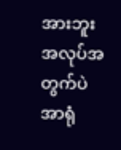အားဘူး အလုပ်အတွက်ပဲ အာရုံ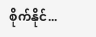စိုက်နိုင်...